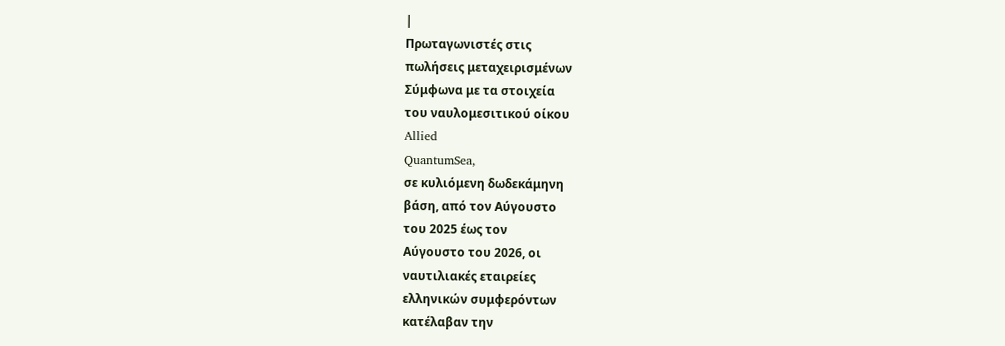|
Πρωταγωνιστές στις
πωλήσεις μεταχειρισμένων
Σύμφωνα με τα στοιχεία
του ναυλομεσιτικού οίκου
Allied
QuantumSea,
σε κυλιόμενη δωδεκάμηνη
βάση, από τον Αύγουστο
του 2025 έως τον
Αύγουστο του 2026, οι
ναυτιλιακές εταιρείες
ελληνικών συμφερόντων
κατέλαβαν την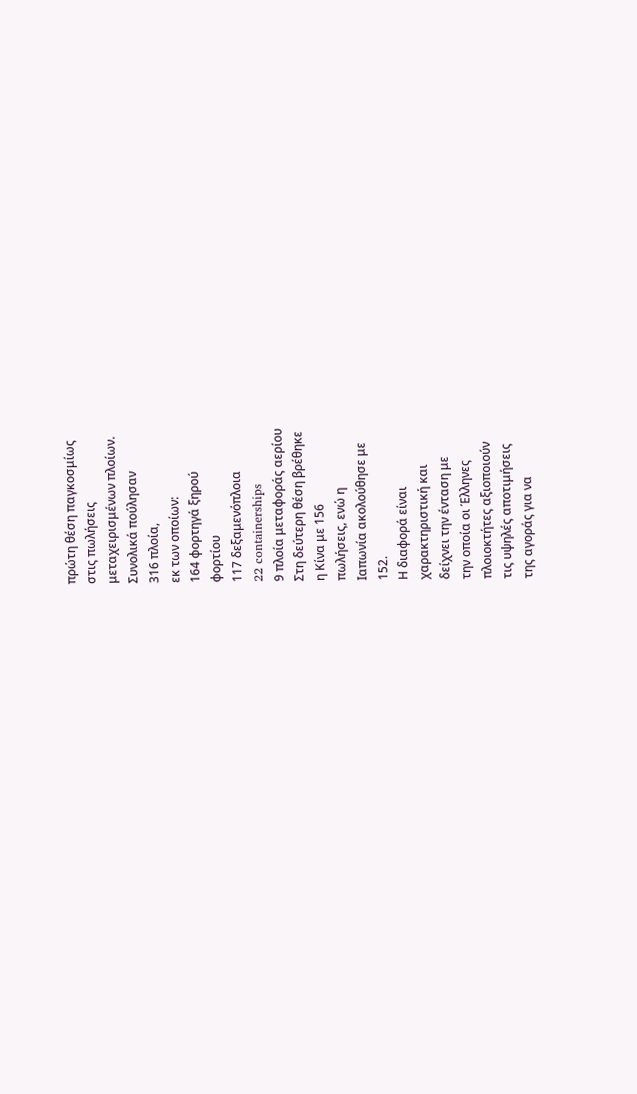πρώτη θέση παγκοσμίως
στις πωλήσεις
μεταχειρισμένων πλοίων.
Συνολικά πούλησαν
316 πλοία,
εκ των οποίων:
164 φορτηγά ξηρού
φορτίου
117 δεξαμενόπλοια
22 containerships
9 πλοία μεταφοράς αερίου
Στη δεύτερη θέση βρέθηκε
η Κίνα με 156
πωλήσεις, ενώ η
Ιαπωνία ακολούθησε με
152.
Η διαφορά είναι
χαρακτηριστική και
δείχνει την ένταση με
την οποία οι Έλληνες
πλοιοκτήτες αξιοποιούν
τις υψηλές αποτιμήσεις
της αγοράς για να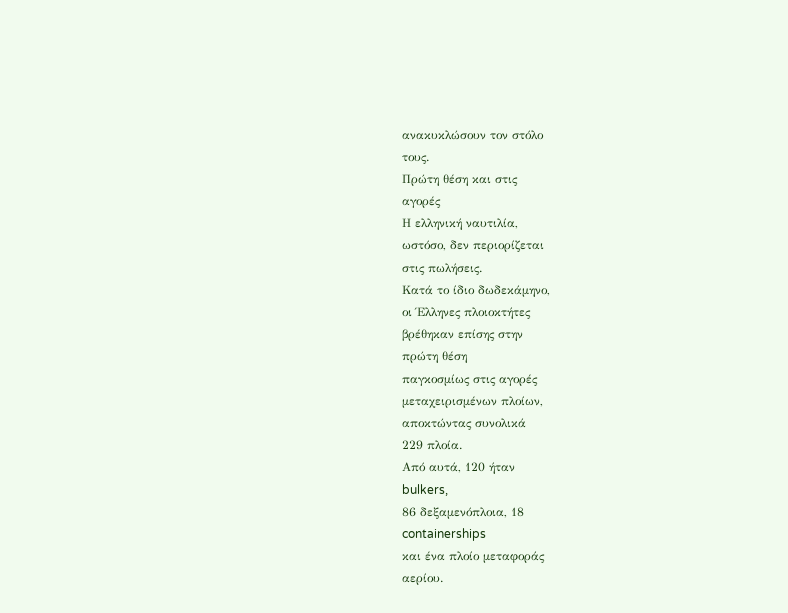ανακυκλώσουν τον στόλο
τους.
Πρώτη θέση και στις
αγορές
Η ελληνική ναυτιλία,
ωστόσο, δεν περιορίζεται
στις πωλήσεις.
Κατά το ίδιο δωδεκάμηνο,
οι Έλληνες πλοιοκτήτες
βρέθηκαν επίσης στην
πρώτη θέση
παγκοσμίως στις αγορές
μεταχειρισμένων πλοίων,
αποκτώντας συνολικά
229 πλοία.
Από αυτά, 120 ήταν
bulkers,
86 δεξαμενόπλοια, 18
containerships
και ένα πλοίο μεταφοράς
αερίου.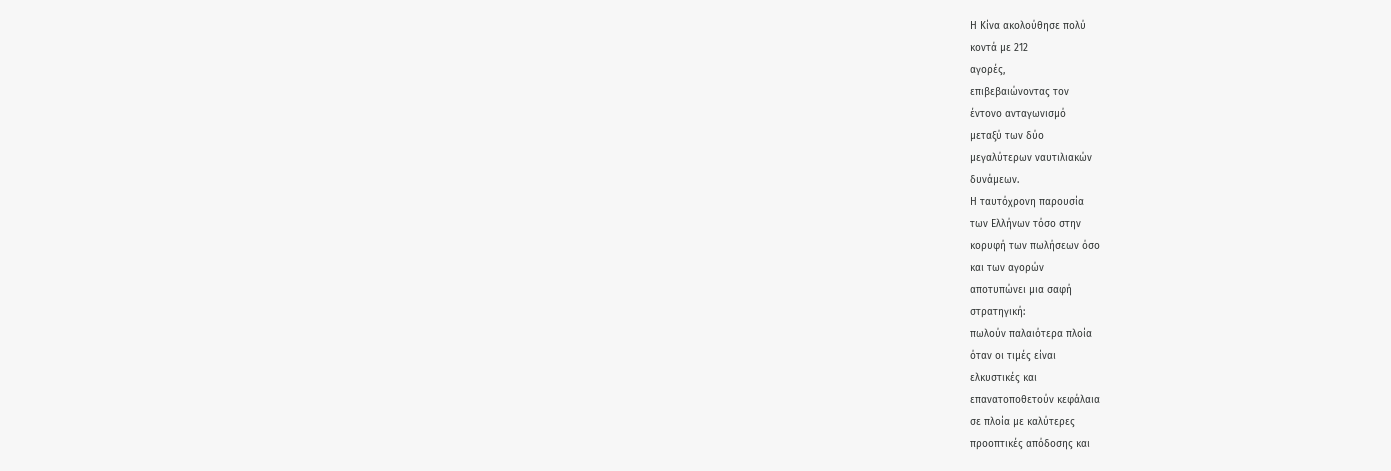Η Κίνα ακολούθησε πολύ
κοντά με 212
αγορές,
επιβεβαιώνοντας τον
έντονο ανταγωνισμό
μεταξύ των δύο
μεγαλύτερων ναυτιλιακών
δυνάμεων.
Η ταυτόχρονη παρουσία
των Ελλήνων τόσο στην
κορυφή των πωλήσεων όσο
και των αγορών
αποτυπώνει μια σαφή
στρατηγική:
πωλούν παλαιότερα πλοία
όταν οι τιμές είναι
ελκυστικές και
επανατοποθετούν κεφάλαια
σε πλοία με καλύτερες
προοπτικές απόδοσης και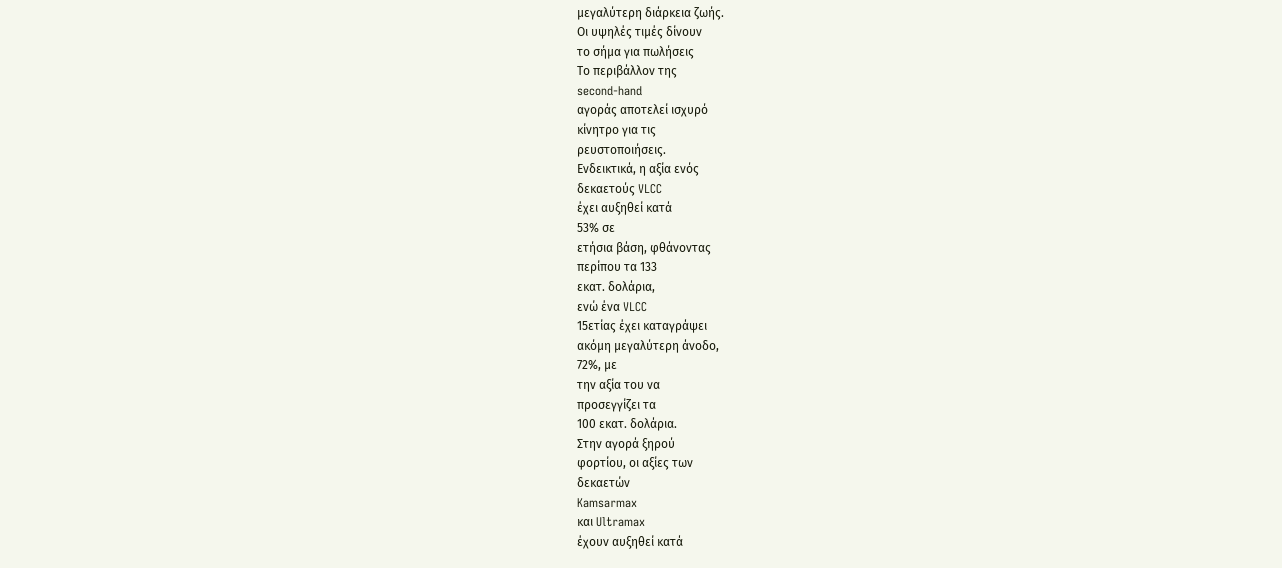μεγαλύτερη διάρκεια ζωής.
Οι υψηλές τιμές δίνουν
το σήμα για πωλήσεις
Το περιβάλλον της
second-hand
αγοράς αποτελεί ισχυρό
κίνητρο για τις
ρευστοποιήσεις.
Ενδεικτικά, η αξία ενός
δεκαετούς VLCC
έχει αυξηθεί κατά
53% σε
ετήσια βάση, φθάνοντας
περίπου τα 133
εκατ. δολάρια,
ενώ ένα VLCC
15ετίας έχει καταγράψει
ακόμη μεγαλύτερη άνοδο,
72%, με
την αξία του να
προσεγγίζει τα
100 εκατ. δολάρια.
Στην αγορά ξηρού
φορτίου, οι αξίες των
δεκαετών
Kamsarmax
και Ultramax
έχουν αυξηθεί κατά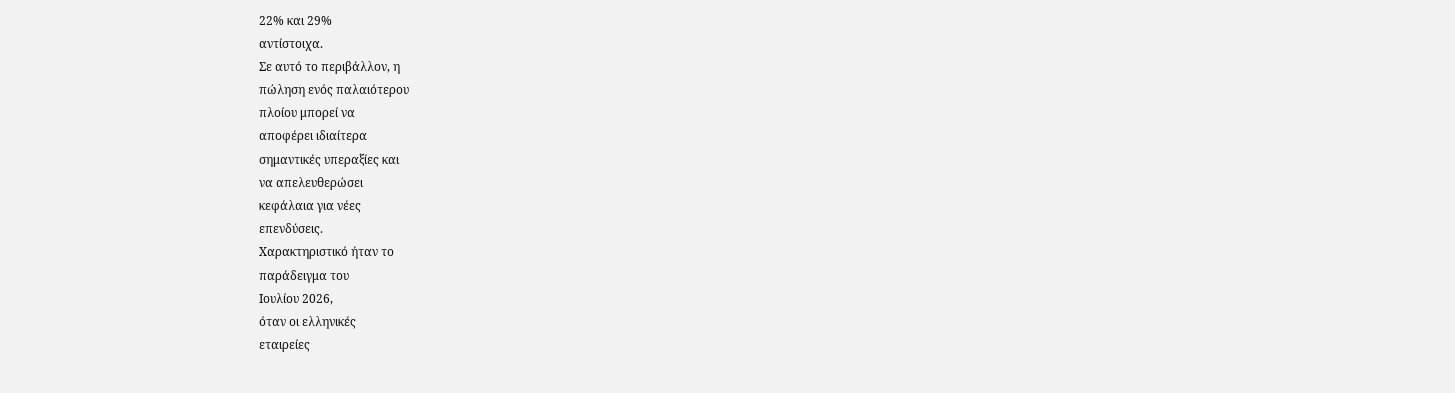22% και 29%
αντίστοιχα.
Σε αυτό το περιβάλλον, η
πώληση ενός παλαιότερου
πλοίου μπορεί να
αποφέρει ιδιαίτερα
σημαντικές υπεραξίες και
να απελευθερώσει
κεφάλαια για νέες
επενδύσεις.
Χαρακτηριστικό ήταν το
παράδειγμα του
Ιουλίου 2026,
όταν οι ελληνικές
εταιρείες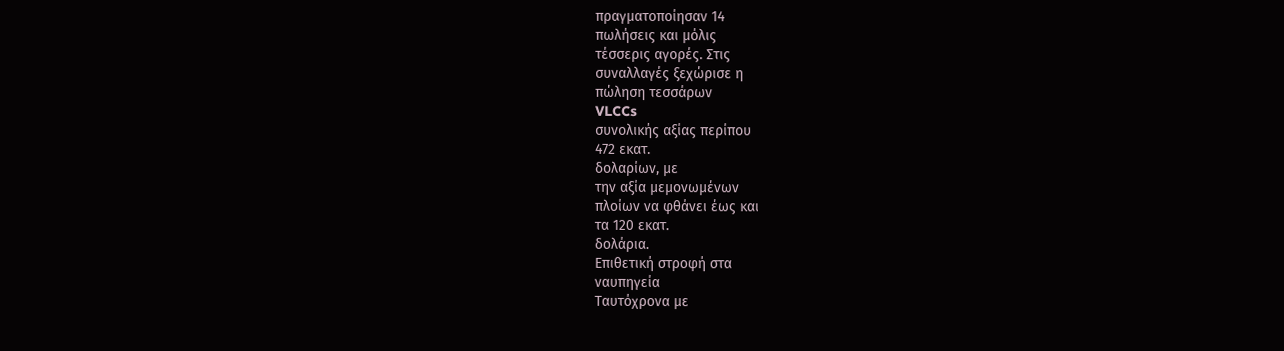πραγματοποίησαν 14
πωλήσεις και μόλις
τέσσερις αγορές. Στις
συναλλαγές ξεχώρισε η
πώληση τεσσάρων
VLCCs
συνολικής αξίας περίπου
472 εκατ.
δολαρίων, με
την αξία μεμονωμένων
πλοίων να φθάνει έως και
τα 120 εκατ.
δολάρια.
Επιθετική στροφή στα
ναυπηγεία
Ταυτόχρονα με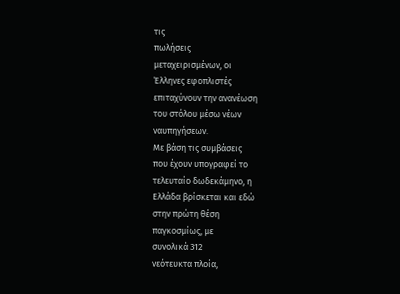τις
πωλήσεις
μεταχειρισμένων, οι
Έλληνες εφοπλιστές
επιταχύνουν την ανανέωση
του στόλου μέσω νέων
ναυπηγήσεων.
Με βάση τις συμβάσεις
που έχουν υπογραφεί το
τελευταίο δωδεκάμηνο, η
Ελλάδα βρίσκεται και εδώ
στην πρώτη θέση
παγκοσμίως, με
συνολικά 312
νεότευκτα πλοία,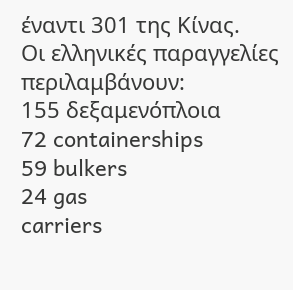έναντι 301 της Κίνας.
Οι ελληνικές παραγγελίες
περιλαμβάνουν:
155 δεξαμενόπλοια
72 containerships
59 bulkers
24 gas
carriers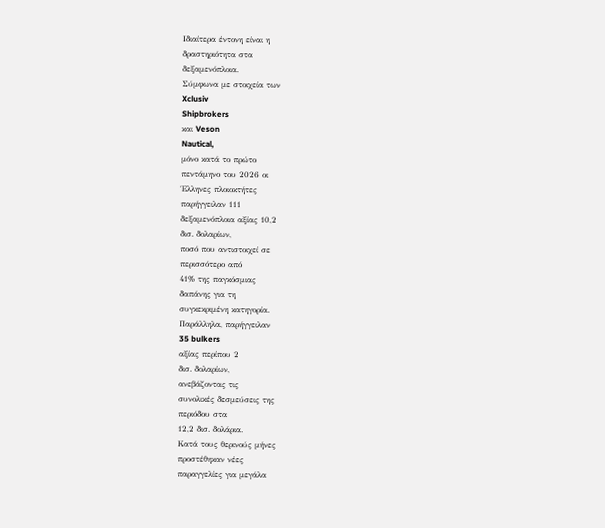Ιδιαίτερα έντονη είναι η
δραστηριότητα στα
δεξαμενόπλοια.
Σύμφωνα με στοιχεία των
Xclusiv
Shipbrokers
και Veson
Nautical,
μόνο κατά το πρώτο
πεντάμηνο του 2026 οι
Έλληνες πλοιοκτήτες
παρήγγειλαν 111
δεξαμενόπλοια αξίας 10,2
δισ. δολαρίων,
ποσό που αντιστοιχεί σε
περισσότερο από
41% της παγκόσμιας
δαπάνης για τη
συγκεκριμένη κατηγορία.
Παράλληλα, παρήγγειλαν
35 bulkers
αξίας περίπου 2
δισ. δολαρίων,
ανεβάζοντας τις
συνολικές δεσμεύσεις της
περιόδου στα
12,2 δισ. δολάρια.
Κατά τους θερινούς μήνες
προστέθηκαν νέες
παραγγελίες για μεγάλα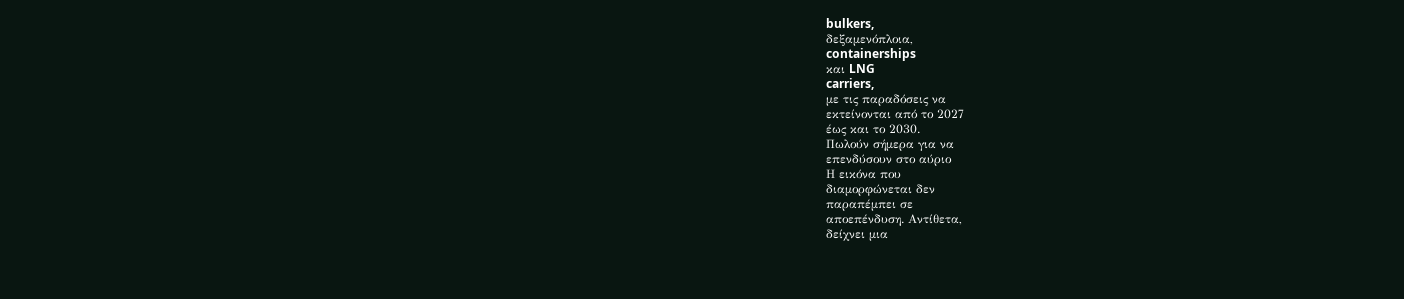bulkers,
δεξαμενόπλοια,
containerships
και LNG
carriers,
με τις παραδόσεις να
εκτείνονται από το 2027
έως και το 2030.
Πωλούν σήμερα για να
επενδύσουν στο αύριο
Η εικόνα που
διαμορφώνεται δεν
παραπέμπει σε
αποεπένδυση. Αντίθετα,
δείχνει μια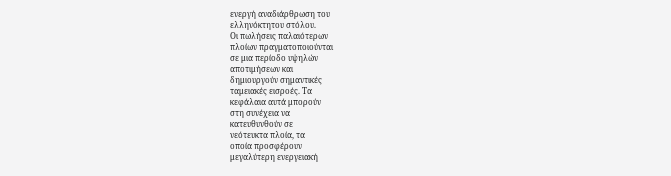ενεργή αναδιάρθρωση του
ελληνόκτητου στόλου.
Οι πωλήσεις παλαιότερων
πλοίων πραγματοποιούνται
σε μια περίοδο υψηλών
αποτιμήσεων και
δημιουργούν σημαντικές
ταμειακές εισροές. Τα
κεφάλαια αυτά μπορούν
στη συνέχεια να
κατευθυνθούν σε
νεότευκτα πλοία, τα
οποία προσφέρουν
μεγαλύτερη ενεργειακή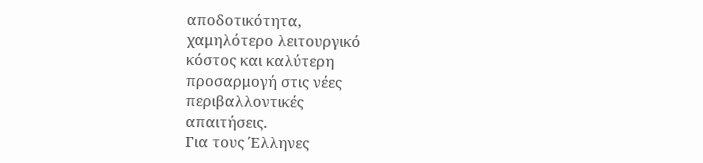αποδοτικότητα,
χαμηλότερο λειτουργικό
κόστος και καλύτερη
προσαρμογή στις νέες
περιβαλλοντικές
απαιτήσεις.
Για τους Έλληνες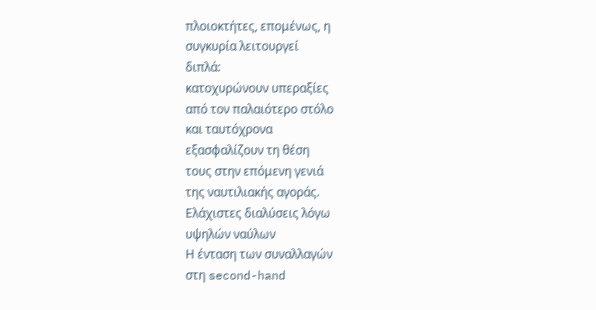πλοιοκτήτες, επομένως, η
συγκυρία λειτουργεί
διπλά:
κατοχυρώνουν υπεραξίες
από τον παλαιότερο στόλο
και ταυτόχρονα
εξασφαλίζουν τη θέση
τους στην επόμενη γενιά
της ναυτιλιακής αγοράς.
Ελάχιστες διαλύσεις λόγω
υψηλών ναύλων
Η ένταση των συναλλαγών
στη second-hand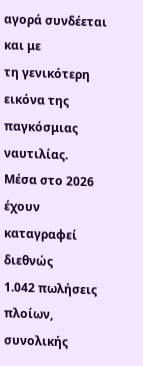αγορά συνδέεται και με
τη γενικότερη εικόνα της
παγκόσμιας ναυτιλίας.
Μέσα στο 2026 έχουν
καταγραφεί διεθνώς
1.042 πωλήσεις
πλοίων,
συνολικής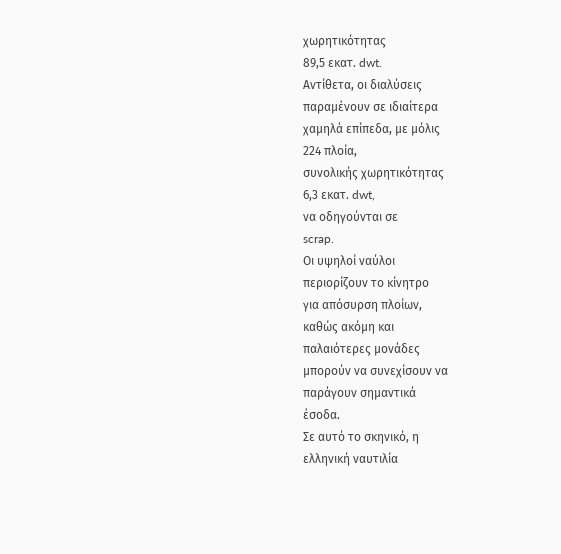χωρητικότητας
89,5 εκατ. dwt.
Αντίθετα, οι διαλύσεις
παραμένουν σε ιδιαίτερα
χαμηλά επίπεδα, με μόλις
224 πλοία,
συνολικής χωρητικότητας
6,3 εκατ. dwt,
να οδηγούνται σε
scrap.
Οι υψηλοί ναύλοι
περιορίζουν το κίνητρο
για απόσυρση πλοίων,
καθώς ακόμη και
παλαιότερες μονάδες
μπορούν να συνεχίσουν να
παράγουν σημαντικά
έσοδα.
Σε αυτό το σκηνικό, η
ελληνική ναυτιλία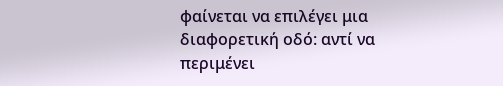φαίνεται να επιλέγει μια
διαφορετική οδό: αντί να
περιμένει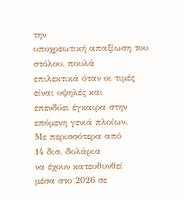την
υποχρεωτική απαξίωση του
στόλου, πουλά
επιλεκτικά όταν οι τιμές
είναι υψηλές και
επενδύει έγκαιρα στην
επόμενη γενιά πλοίων.
Με περισσότερα από
14 δισ. δολάρια
να έχουν κατευθυνθεί
μέσα στο 2026 σε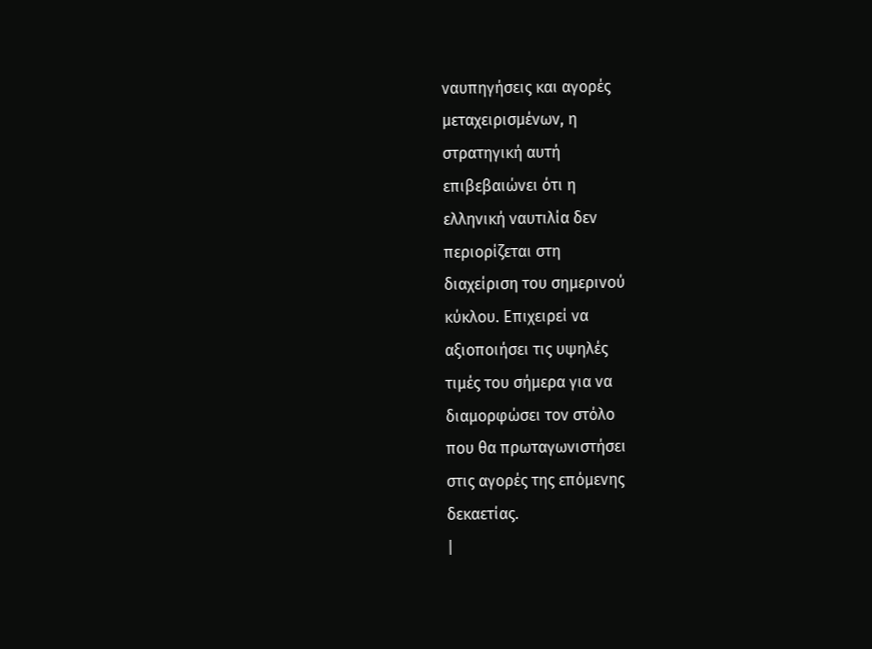ναυπηγήσεις και αγορές
μεταχειρισμένων, η
στρατηγική αυτή
επιβεβαιώνει ότι η
ελληνική ναυτιλία δεν
περιορίζεται στη
διαχείριση του σημερινού
κύκλου. Επιχειρεί να
αξιοποιήσει τις υψηλές
τιμές του σήμερα για να
διαμορφώσει τον στόλο
που θα πρωταγωνιστήσει
στις αγορές της επόμενης
δεκαετίας.
|